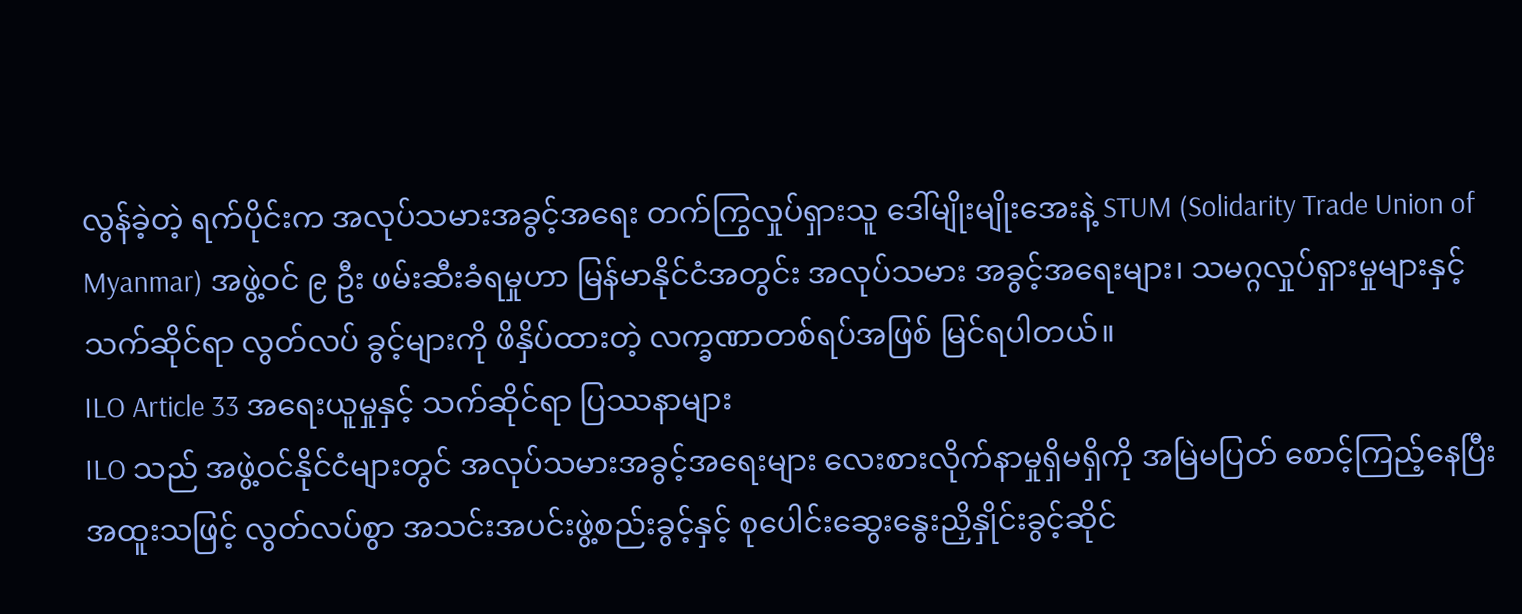လွန်ခဲ့တဲ့ ရက်ပိုင်းက အလုပ်သမားအခွင့်အရေး တက်ကြွလှုပ်ရှားသူ ဒေါ်မျိုးမျိုးအေးနဲ့ STUM (Solidarity Trade Union of Myanmar) အဖွဲ့ဝင် ၉ ဦး ဖမ်းဆီးခံရမှုဟာ မြန်မာနိုင်ငံအတွင်း အလုပ်သမား အခွင့်အရေးများ၊ သမဂ္ဂလှုပ်ရှားမှုများနှင့် သက်ဆိုင်ရာ လွတ်လပ် ခွင့်များကို ဖိနှိပ်ထားတဲ့ လက္ခဏာတစ်ရပ်အဖြစ် မြင်ရပါတယ်။
ILO Article 33 အရေးယူမှုနှင့် သက်ဆိုင်ရာ ပြဿနာများ
ILO သည် အဖွဲ့ဝင်နိုင်ငံများတွင် အလုပ်သမားအခွင့်အရေးများ လေးစားလိုက်နာမှုရှိမရှိကို အမြဲမပြတ် စောင့်ကြည့်နေပြီး အထူးသဖြင့် လွတ်လပ်စွာ အသင်းအပင်းဖွဲ့စည်းခွင့်နှင့် စုပေါင်းဆွေးနွေးညှိနှိုင်းခွင့်ဆိုင်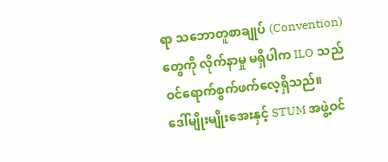ရာ သဘောတူစာချုပ် (Convention) တွေကို လိုက်နာမှု မရှိပါက ILO သည် ဝင်ရောက်စွက်ဖက်လေ့ရှိသည်။
ဒေါ်မျိုးမျိုးအေးနှင့် STUM အဖွဲ့ဝင်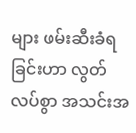များ ဖမ်းဆီးခံရခြင်းဟာ လွတ်လပ်စွာ အသင်းအ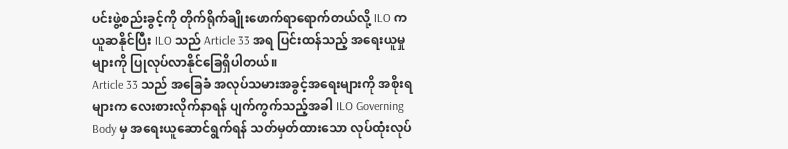ပင်းဖွဲ့စည်းခွင့်ကို တိုက်ရိုက်ချိုးဖောက်ရာရောက်တယ်လို့ ILO က ယူဆနိုင်ပြီး ILO သည် Article 33 အရ ပြင်းထန်သည့် အရေးယူမှုများကို ပြုလုပ်လာနိုင်ခြေရှိပါတယ်။
Article 33 သည် အခြေခံ အလုပ်သမားအခွင့်အရေးများကို အစိုးရများက လေးစားလိုက်နာရန် ပျက်ကွက်သည့်အခါ ILO Governing Body မှ အရေးယူဆောင်ရွက်ရန် သတ်မှတ်ထားသော လုပ်ထုံးလုပ်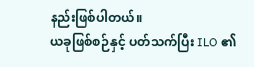နည်းဖြစ်ပါတယ်။
ယခုဖြစ်စဉ်နှင့် ပတ်သက်ပြီး ILO ၏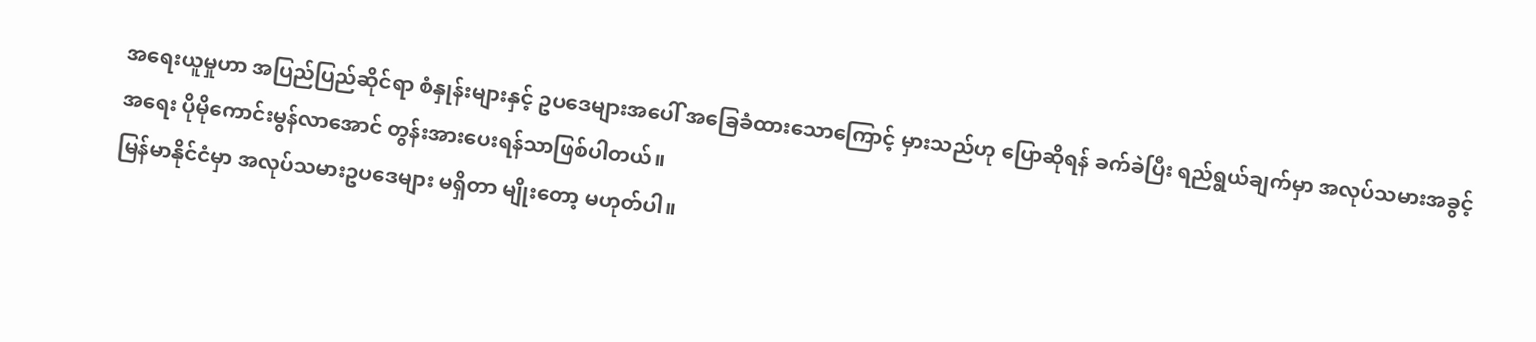အရေးယူမှုဟာ အပြည်ပြည်ဆိုင်ရာ စံနှုန်းများနှင့် ဥပဒေများအပေါ် အခြေခံထားသောကြောင့် မှားသည်ဟု ပြောဆိုရန် ခက်ခဲပြီး ရည်ရွယ်ချက်မှာ အလုပ်သမားအခွင့်အရေး ပိုမိုကောင်းမွန်လာအောင် တွန်းအားပေးရန်သာဖြစ်ပါတယ်။
မြန်မာနိုင်ငံမှာ အလုပ်သမားဥပဒေများ မရှိတာ မျိုးတော့ မဟုတ်ပါ။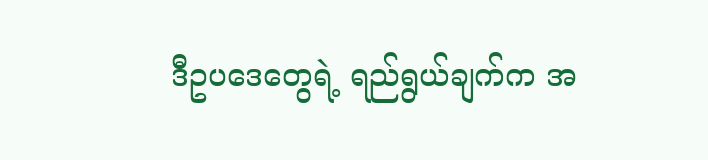ဒီဥပဒေတွေရဲ့ ရည်ရွယ်ချက်က အ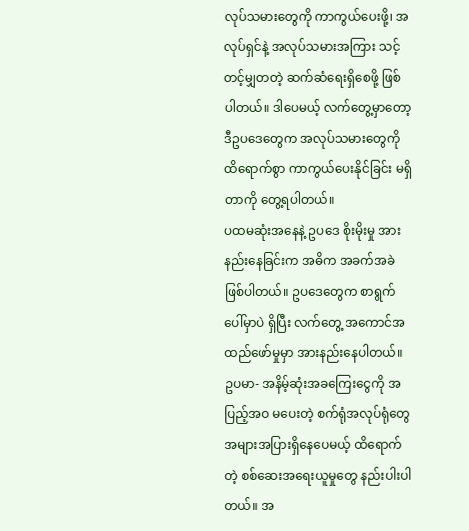လုပ်သမားတွေကို ကာကွယ်ပေးဖို့၊ အလုပ်ရှင်နဲ့ အလုပ်သမားအကြား သင့်တင့်မျှတတဲ့ ဆက်ဆံရေးရှိစေဖို့ ဖြစ်ပါတယ်။ ဒါပေမယ့် လက်တွေ့မှာတော့ ဒီဥပဒေတွေက အလုပ်သမားတွေကို ထိရောက်စွာ ကာကွယ်ပေးနိုင်ခြင်း မရှိတာကို တွေ့ရပါတယ်။
ပထမဆုံးအနေနဲ့ ဥပဒေ စိုးမိုးမှု အားနည်းနေခြင်းက အဓိက အခက်အခဲဖြစ်ပါတယ်။ ဥပဒေတွေက စာရွက်ပေါ်မှာပဲ ရှိပြီး လက်တွေ့ အကောင်အထည်ဖော်မှုမှာ အားနည်းနေပါတယ်။ ဥပမာ- အနိမ့်ဆုံးအခကြေးငွေကို အပြည့်အဝ မပေးတဲ့ စက်ရုံအလုပ်ရုံတွေ အများအပြားရှိနေပေမယ့် ထိရောက်တဲ့ စစ်ဆေးအရေးယူမှုတွေ နည်းပါးပါတယ်။ အ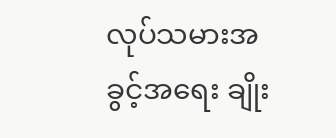လုပ်သမားအခွင့်အရေး ချိုး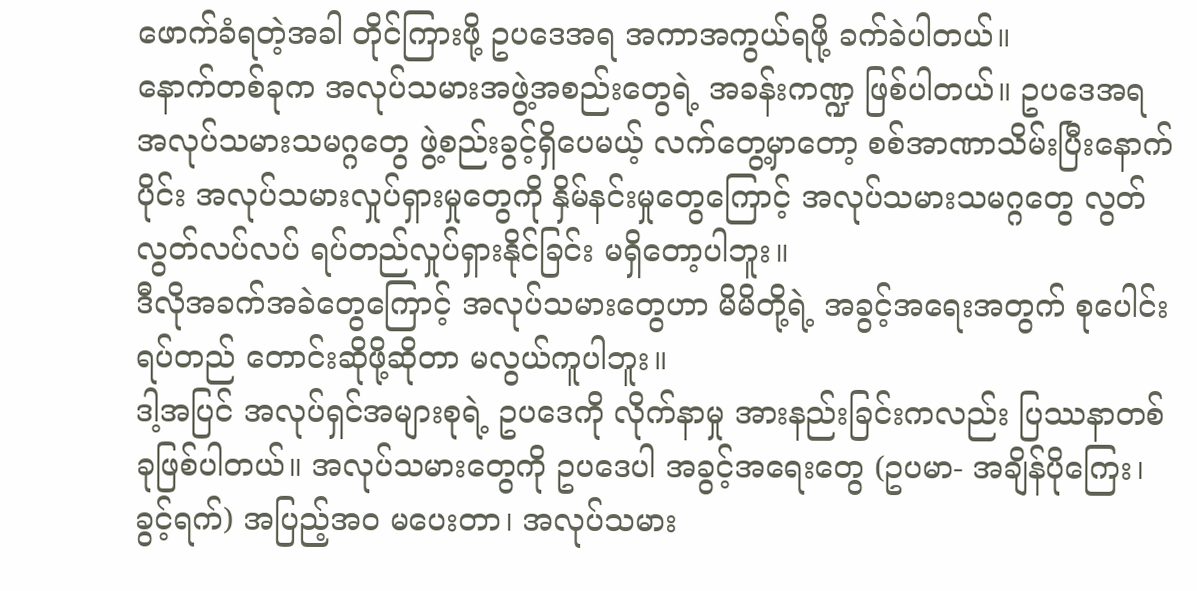ဖောက်ခံရတဲ့အခါ တိုင်ကြားဖို့ ဥပဒေအရ အကာအကွယ်ရဖို့ ခက်ခဲပါတယ်။
နောက်တစ်ခုက အလုပ်သမားအဖွဲ့အစည်းတွေရဲ့ အခန်းကဏ္ဍ ဖြစ်ပါတယ်။ ဥပဒေအရ အလုပ်သမားသမဂ္ဂတွေ ဖွဲ့စည်းခွင့်ရှိပေမယ့် လက်တွေ့မှာတော့ စစ်အာဏာသိမ်းပြီးနောက်ပိုင်း အလုပ်သမားလှုပ်ရှားမှုတွေကို နှိမ်နင်းမှုတွေကြောင့် အလုပ်သမားသမဂ္ဂတွေ လွတ်လွတ်လပ်လပ် ရပ်တည်လှုပ်ရှားနိုင်ခြင်း မရှိတော့ပါဘူး။
ဒီလိုအခက်အခဲတွေကြောင့် အလုပ်သမားတွေဟာ မိမိတို့ရဲ့ အခွင့်အရေးအတွက် စုပေါင်းရပ်တည် တောင်းဆိုဖို့ဆိုတာ မလွယ်ကူပါဘူး။
ဒါ့အပြင် အလုပ်ရှင်အများစုရဲ့ ဥပဒေကို လိုက်နာမှု အားနည်းခြင်းကလည်း ပြဿနာတစ်ခုဖြစ်ပါတယ်။ အလုပ်သမားတွေကို ဥပဒေပါ အခွင့်အရေးတွေ (ဥပမာ- အချိန်ပိုကြေး၊ ခွင့်ရက်) အပြည့်အဝ မပေးတာ၊ အလုပ်သမား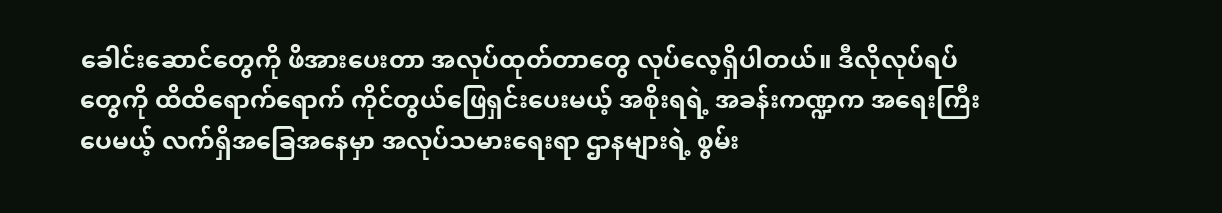ခေါင်းဆောင်တွေကို ဖိအားပေးတာ အလုပ်ထုတ်တာတွေ လုပ်လေ့ရှိပါတယ်။ ဒီလိုလုပ်ရပ်တွေကို ထိထိရောက်ရောက် ကိုင်တွယ်ဖြေရှင်းပေးမယ့် အစိုးရရဲ့ အခန်းကဏ္ဍက အရေးကြီးပေမယ့် လက်ရှိအခြေအနေမှာ အလုပ်သမားရေးရာ ဌာနများရဲ့ စွမ်း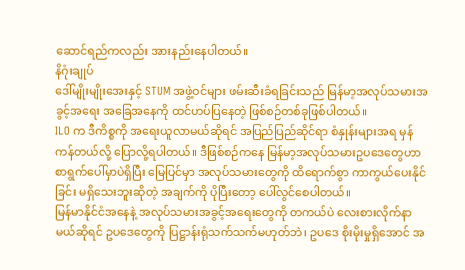ဆောင်ရည်ကလည်း အားနည်းနေပါတယ်။
နိဂုံးချုပ်
ဒေါ်မျိုးမျိုးအေးနှင့် STUM အဖွဲ့ဝင်များ ဖမ်းဆီးခံရခြင်းသည် မြန်မာ့အလုပ်သမားအခွင့်အရေး အခြေအနေကို ထင်ဟပ်ပြနေတဲ့ ဖြစ်စဉ်တစ်ခုဖြစ်ပါတယ်။
ILO က ဒီကိစ္စကို အရေးယူလာမယ်ဆိုရင် အပြည်ပြည်ဆိုင်ရာ စံနှုန်းများအရ မှန်ကန်တယ်လို့ ပြောလို့ရပါတယ်။ ဒီဖြစ်စဉ်ကနေ မြန်မာ့အလုပ်သမားဥပဒေတွေဟာ စာရွက်ပေါ်မှာပဲရှိပြီး မြေပြင်မှာ အလုပ်သမားတွေကို ထိရောက်စွာ ကာကွယ်ပေးနိုင်ခြင်း မရှိသေးဘူးဆိုတဲ့ အချက်ကို ပိုပြီးတော့ ပေါ်လွင်စေပါတယ်။
မြန်မာနိုင်ငံအနေနဲ့ အလုပ်သမားအခွင့်အရေးတွေကို တကယ်ပဲ လေးစားလိုက်နာမယ်ဆိုရင် ဥပဒေတွေကို ပြဋ္ဌာန်းရုံသက်သက်မဟုတ်ဘဲ၊ ဥပဒေ စိုးမိုးမှုရှိအောင် အ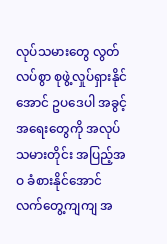လုပ်သမားတွေ လွတ်လပ်စွာ စုဖွဲ့လှုပ်ရှားနိုင်အောင် ဥပဒေပါ အခွင့်အရေးတွေကို အလုပ်သမားတိုင်း အပြည့်အဝ ခံစားနိုင်အောင် လက်တွေ့ကျကျ အ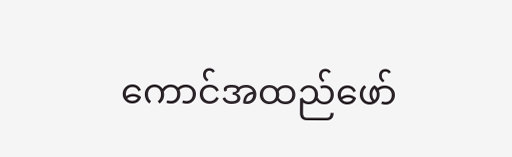ကောင်အထည်ဖော်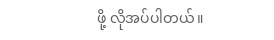ဖို့ လိုအပ်ပါတယ်။